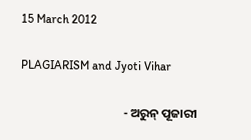15 March 2012

PLAGIARISM and Jyoti Vihar

                                     - ଅରୁନ୍‌ ପୂଜାରୀ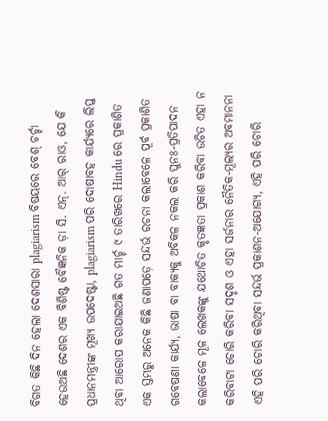ବିଗତ କିଛି ଦିନ ହେଲା ଦେଶସାରା plagiarism ବିଷୟରେ ବେଶ୍‍ ଚର୍ଚ୍ଚା ହେଉଅଛି ଦେଶର ଏକ ବିଶିଷ୍ଟ ବୈଜ୍ଞନିକ ଡ଼ା ସି. ଏନ୍‌. ଆର୍‌ ରାଓ, ଯେ କି ପ୍ରଧାନମନ୍ତ୍ରୀଙ୍କ ମୂଖ୍ୟ ଉପଦେଷ୍ଟା, plagiarism ପରି ଦୋଷାବହ କାର୍ଯ୍ୟରେ ଲିପ୍ତ ଥିବା ଆରୋପ କରାଯାଇଅଛି ଗତ ମାର୍ଚ୍ଚ ୯ ତାରିଖରେ Hindu ରେ ପ୍ରକାଶିତ ଏକ ସ୍ତମ୍ଭରୁ ଅନେକ କିଛି ଜଣାପଡ଼େ ସନ୍ଦର୍ଭ ରଚନା କଲାବେଳେ ପୂର୍ବ ପ୍ରକାଶିତ ଗବେଷଣା କାର୍ଯ୍ୟ, ଭାଷା ବା ବାକ୍ୟକୁ ଅବିକଳ ନକଲ କରି ପୁନଃ-ପ୍ରତିପାଦନ କଲାବେଳେ ମୂଳ ଲେଖକଙ୍କୁ ଯଥୋଚିତ କୃତଜ୍ଞତା ପ୍ରକାଶ କରିବା ଉଚିତ ଏହା ନ କରିବାଟା ଚୋରି କରିବା ସଦୃଶ ଓ ଏହା ସର୍ଜନାର ନୈତିକ-ମୂଲ୍ୟର ଅବମାନନା ଏହି ପରି ଚୋରି କରିଥିବା ସନ୍ଦର୍ଭ ପ୍ରକାଶନ-ଅଯୋଗ୍ୟ, ଏହି ପରି ଚୋରି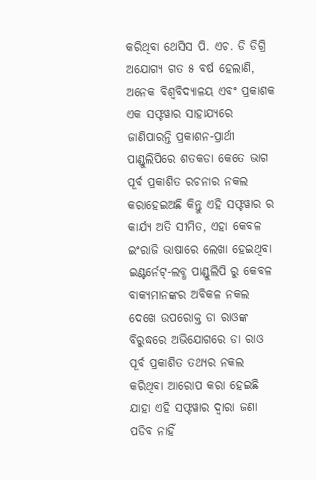କରିଥିବା ଥେସିସ ପି. ଏଚ. ଡି ଡିଗ୍ରି ଅଯୋଗ୍ୟ ଗତ ୫ ବର୍ଷ ହେଲାଣି, ଅନେକ ବିଶ୍ୱବିଦ୍ୟାଳୟ ଏବଂ ପ୍ରକାଶକ ଏକ ସଫ୍ଟୱାର ସାହାଯ୍ୟରେ ଜାଣିପାରନ୍ତି ପ୍ରକାଶନ-ପ୍ରାର୍ଥୀ ପାଣ୍ଡୁଲିପିରେ ଶତକଡା କେତେ ଭାଗ ପୂର୍ବ ପ୍ରକାଶିତ ରଚନାର ନକଲ କରାହେଇଅଛି କିନ୍ତୁ ଏହି ସଫ୍ଟୱାର ର କାର୍ଯ୍ୟ ଅତି ସୀମିତ, ଏହା କେବଳ ଇଂରାଜି ଭାଷାରେ ଲେଖା ହେଇଥିବା ଇଣ୍ଟର୍ନେଟ୍‌-ଲବ୍ଧ ପାଣ୍ଡୁଲିପି ରୁ କେବଳ ବାକ୍ୟମାନଙ୍କର ଅବିକଳ ନକଲ ଦେଖେ ଉପରୋକ୍ତ ଡା ରାଓଙ୍କ ବିରୁଦ୍ଧରେ ଅଭିଯୋଗରେ ଡା ରାଓ ପୂର୍ବ ପ୍ରକାଶିତ ତଥ୍ୟର ନକଲ କରିଥିବା ଆରୋପ କରା ହେଇଛି ଯାହା ଏହି ସଫ୍ଟୱାର ଦ୍ୱାରା ଜଣା ପଡିବ ନାହିଁ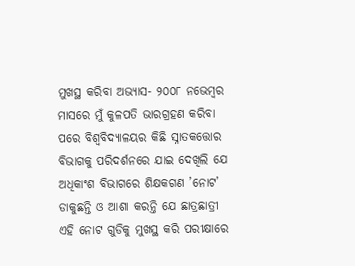ମୁଖସ୍ଥ କରିବା ଅଭ୍ୟାସ- ୨୦୦୮ ନଭେମ୍ବର ମାସରେ ମୁଁ କୁଳପତି ଭାରଗ୍ରହଣ କରିବା ପରେ ବିଶ୍ୱବିଦ୍ୟାଳୟର କିଛି ସ୍ନାତକତ୍ତୋର ବିଭାଗକୁ ପରିଦର୍ଶନରେ ଯାଇ ଦେଖିଲି ଯେ ଅଧିକାଂଶ ବିଭାଗରେ ଶିକ୍ଷକଗଣ ’ନୋଟ’ ଡାକୁଛନ୍ତି ଓ ଆଶା କରନ୍ତି ଯେ ଛାତ୍ରଛାତ୍ରୀ ଏହି ନୋଟ ଗୁଡିକୁ ମୁଖସ୍ଥ କରି ପରୀକ୍ଷାରେ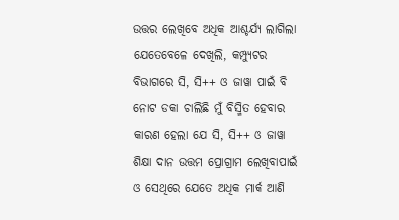ଉତ୍ତର ଲେଖିବେ ଅଧିକ ଆଶ୍ଚର୍ଯ୍ୟ ଲାଗିଲା ଯେତେବେଳେ ଦେଖିଲି, କମ୍ପ୍ୟୁଟର ବିଭାଗରେ ସି, ସି++ ଓ ଜାୱା ପାଇଁ ବି ନୋଟ ଡକା ଚାଲିଛି ମୁଁ ବିସ୍ମିତ ହେବାର କାରଣ ହେଲା ଯେ ସି, ସି++ ଓ ଜାୱା ଶିକ୍ଷା ଦାନ ଉତ୍ତମ ପ୍ରୋଗ୍ରାମ ଲେଖିବାପାଇଁ ଓ ସେଥିରେ ଯେତେ ଅଧିକ ମାର୍କ ଆଣି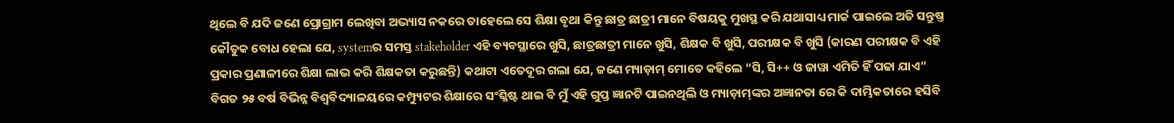ଥିଲେ ବି ଯଦି ଜଣେ ପ୍ରୋଗ୍ରାମ ଲେଖିବା ଅଭ୍ୟାସ ନକରେ ତାହେଲେ ସେ ଶିକ୍ଷା ବୃଥା କିନ୍ତୁ ଛାତ୍ର ଛାତ୍ରୀ ମାନେ ବିଷୟକୁ ମୁଖସ୍ଥ କରି ଯଥାସାଧ୍ୟ ମାର୍କ ପାଇଲେ ଅତି ସନ୍ତୁଷ୍ତ କୌତୁକ ବୋଧ ହେଲା ଯେ, systemର ସମସ୍ତ stakeholder ଏହି ବ୍ୟବସ୍ଥାରେ ଖୁସି, ଛାତ୍ରଛାତ୍ରୀ ମାନେ ଖୁସି, ଶିକ୍ଷକ ବି ଖୁସି, ପରୀକ୍ଷକ ବି ଖୁସି (କାରଣ ପରୀକ୍ଷକ ବି ଏହି ପ୍ରକାର ପ୍ରଣାଳୀରେ ଶିକ୍ଷା ଲାଭ କରି ଶିକ୍ଷକତା କରୁଛନ୍ତି) କଥାଟା ଏତେଦୂର ଗଲା ଯେ, ଜଣେ ମ୍ୟାଡ଼ାମ୍‍ ମୋତେ କହିଲେ “ସି, ସି++ ଓ ଜାୱା ଏମିତି ହିଁ ପଢା ଯାଏ” ବିଗତ ୨୫ ବର୍ଷ ବିଭିନ୍ନ ବିଶ୍ୱବିଦ୍ୟାଳୟରେ କମ୍ପ୍ୟୁଟର ଶିକ୍ଷାରେ ସଂଶ୍ଳିଷ୍ଟ ଥାଇ ବି ମୁଁ ଏହି ଗୁପ୍ତ ଜ୍ଞାନଟି ପାଇନଥିଲି ଓ ମ୍ୟାଡ଼ାମ୍‍ଙ୍କର ଅଜ୍ଞାନତା ରେ କି ଦାମ୍ଭିକତାରେ ହସିବି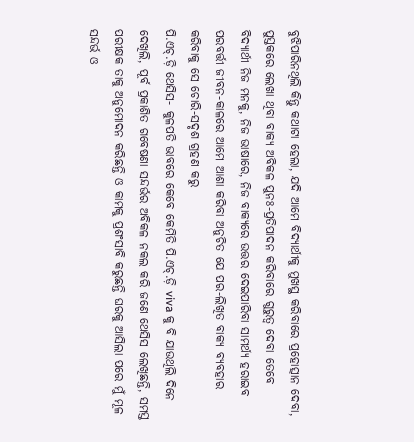ବୁଝିପାରିନଥିଲି କିନ୍ତୁ କଥାଟା ହେଲା, ଯଦି ଆମେ ବିଦ୍ୟାର୍ଥୀକୁ ମୁଖସ୍ଥ କରିବାରେ ପ୍ରହୋତ୍ସାନ ଦେବା, ପୁସ୍ତକରେ ଲେଖା ଥିବା ବାକ୍ୟ ଅବିକଳ ପୁନଃ-ପ୍ରତିପାଦନ କରିବାରେ ଗୁରୁତ୍ୱ ଦେବା ତେବେ ବିଦ୍ୟାର୍ଥୀ ନିଜ ମନକୁ, ନିଜ ଭାଷାରେ, ନିଜ ବାକ୍ୟରେ ଉତ୍ତର ଦେଇପାରିବା ସାମର୍ଥ୍ୟ ହରାଇବ ପରବର୍ତ୍ତୀ ଜୀବନ-କାଳରେ ଆମେ ଆଶା କରିବା ଅନୁଚିତ ଯେ ପର-ଲିଖିତ ବାକ୍ୟ ବ୍ୟବହାର କରିବାକୁ ସେ ଚୋରି-ସଦୃଶ ଗ୍ରହଣ କରୁ
ପି.ଏଚ୍‌.ଡ଼ି ଥେସିସ- କୁଳପତି ଭାବରେ କେବେ କେମିତି ପି.ଏଚ୍‌.ଡ଼ି viva କୁ ବି ଯାଉଥିଲି ଦିନେ ଦେଖିଲି, ପୂର୍ବ ପ୍ରକାଶିତ ଗବେଷଣା ସନ୍ଦର୍ଭର ଅବିକଳ ନକଲ କରି ଜଣେ ଥେସିସ ଲେଖିଛନ୍ତି, ସମସ୍ତ ପରୀକ୍ଷକ ତାକୁ ଅନୁମୋଦନ କରିଛନ୍ତି ଓ କାମକୁ ପ୍ରଶଂସାବି କରୁଛନ୍ତି ଘରକୁ ଆସିଲା ପରେ ମୁଁ ମୂଳ ସନ୍ଦର୍ଭ ଓ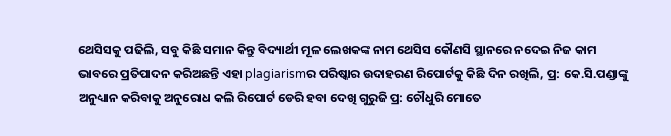ଥେସିସକୁ ପଢିଲି, ସବୁ କିଛି ସମାନ କିନ୍ତୁ ବିଦ୍ୟାର୍ଥୀ ମୂଳ ଲେଖକଙ୍କ ନାମ ଥେସିସ କୌଣସି ସ୍ଥାନରେ ନଦେଇ ନିଜ କାମ ଭାବରେ ପ୍ରତିପାଦନ କରିଅଛନ୍ତି ଏହା plagiarismର ପରିଷ୍କାର ଉଦାହରଣ ରିପୋର୍ଟକୁ କିଛି ଦିନ ରଖିଲି, ପ୍ର: କେ.ସି.ପଣ୍ଡାଙ୍କୁ ଅନୁଧ୍ୟାନ କରିବାକୁ ଅନୁରୋଧ କଲି ରିପୋର୍ଟ ଡେରି ହବା ଦେଖି ଗୁରୁଜି ପ୍ର: ଚୌଧୁରି ମୋତେ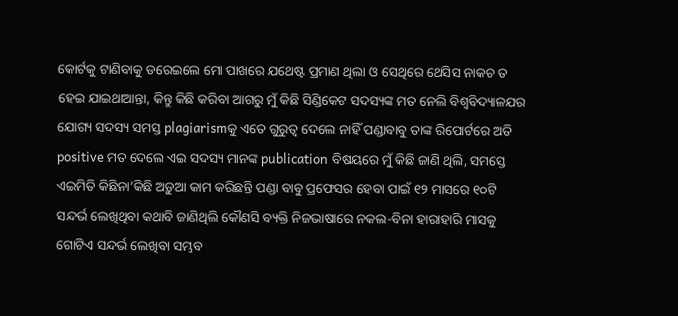କୋର୍ଟକୁ ଟାଣିବାକୁ ଡରେଇଲେ ମୋ ପାଖରେ ଯଥେଷ୍ଟ ପ୍ରମାଣ ଥିଲା ଓ ସେଥିରେ ଥେସିସ ନାକଚ ତ ହେଇ ଯାଇଥାଆନ୍ତା, କିନ୍ତୁ କିଛି କରିବା ଆଗରୁ ମୁଁ କିଛି ସିଣ୍ଡିକେଟ ସଦସ୍ୟଙ୍କ ମତ ନେଲି ବିଶ୍ୱବିଦ୍ୟାଳଯର ଯୋଗ୍ୟ ସଦସ୍ୟ ସମସ୍ତ plagiarismକୁ ଏତେ ଗୁରୁତ୍ୱ ଦେଲେ ନାହିଁ ପଣ୍ଡାବାବୁ ତାଙ୍କ ରିପୋର୍ଟରେ ଅତି positive ମତ ଦେଲେ ଏଇ ସଦସ୍ୟ ମାନଙ୍କ publication ବିଷୟରେ ମୁଁ କିଛି ଜାଣି ଥିଲି, ସମସ୍ତେ ଏଇମିତି କିଛିନା’କିଛି ଅଡ଼ୁଆ କାମ କରିଛନ୍ତି ପଣ୍ଡା ବାବୁ ପ୍ରଫେସର ହେବା ପାଇଁ ୧୨ ମାସରେ ୧୦ଟି ସନ୍ଦର୍ଭ ଲେଖିଥିବା କଥାବି ଜାଣିଥିଲି କୌଣସି ବ୍ୟକ୍ତି ନିଜଭାଷାରେ ନକଲ-ବିନା ହାରାହାରି ମାସକୁ ଗୋଟିଏ ସନ୍ଦର୍ଭ ଲେଖିବା ସମ୍ଭବ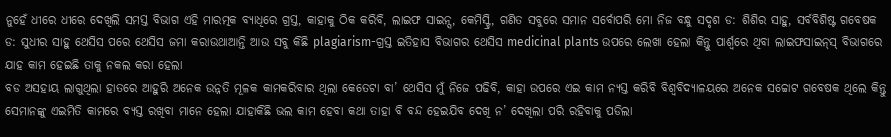ନୁହେଁ ଧୀରେ ଧୀରେ ଦେଖିଲି ସମସ୍ତ ବିଭାଗ ଏହି ମାରତ୍ମକ ବ୍ୟାଧିରେ ଗ୍ରସ୍ତ, କାହାକୁ ଠିକ କରିବି, ଲାଇଫ ସାଇନ୍ସ, କେମିସ୍ଟ୍ରି, ଗଣିତ ସବୁରେ ସମାନ ସର୍ବୋପରି ମୋ ନିଜ ବନ୍ଧୁ ସଦୃଶ ଡ: ଶିଶିର ସାହୁ, ସର୍ବବିଶିଷ୍ଟ ଗବେଷକ ଡ: ସୁଧୀର ସାହୁ ଥେସିସ ପରେ ଥେସିସ ଜମା କରାଉଥାଆନ୍ତି ଆଉ ସବୁ କିଛି plagiarism-ଗ୍ରସ୍ତ ଇତିହାସ ବିଭାଗର ଥେସିସ medicinal plants ଉପରେ ଲେଖା ହେଲା କିନ୍ତୁ ପାର୍ଶ୍ୱରେ ଥିବା ଲାଇଫସାଇନ୍‌ସ୍‌ ବିଭାଗରେ ଯାହ କାମ ହେଇଛି ତାକୁ ନକଲ କରା ହେଲା
ବଡ ଅସହାୟ ଲାଗୁଥିଲା ହାତରେ ଆହୁରି ଅନେକ ଉନ୍ନତି ମୂଳକ କାମକରିବାର ଥିଲା କେତେଟା ବା’ ଥେସିସ ମୁଁ ନିଜେ ପଢିବି, କାହା ଉପରେ ଏଇ କାମ ନ୍ୟସ୍ତ କରିବି ବିଶ୍ୱବିଦ୍ୟାଳୟରେ ଅନେକ ସଚ୍ଚୋଟ ଗବେଷକ ଥିଲେ କିନ୍ତୁ ସେମାନଙ୍କୁ ଏଇମିତି କାମରେ ବ୍ୟସ୍ତ ରଖିବା ମାନେ ହେଲା ଯାହାକିଛି ଭଲ କାମ ହେବା କଥା ତାହା ବି ବନ୍ଦ ହେଇଯିବ ଦେଖି ନ’ ଦେଖିଲା ପରି ରହିବାକୁ ପଡିଲା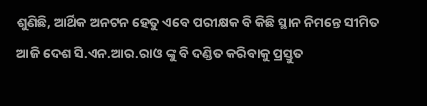ଶୁଣିଛି, ଆର୍ଥିକ ଅନଟନ ହେତୁ ଏବେ ପରୀକ୍ଷକ ବି କିଛି ସ୍ଥାନ ନିମନ୍ତେ ସୀମିତ
ଆଜି ଦେଶ ସି.ଏନ.ଆର.ରାଓ ଙ୍କୁ ବି ଦଣ୍ଡିତ କରିବାକୁ ପ୍ରସ୍ତୁତ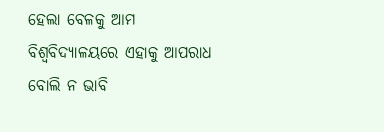ହେଲା ବେଳକୁ ଆମ ବିଶ୍ୱବିଦ୍ୟାଳୟରେ ଏହାକୁ ଆପରାଧ ବୋଲି ନ ଭାବି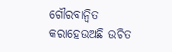ଗୌରବାନ୍ୱିତ କରାହେଉଅଛି ଉଚିତ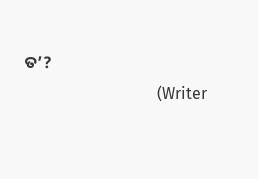ତ’?
                                 (Writer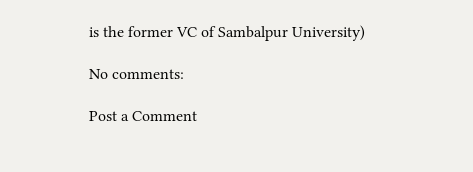is the former VC of Sambalpur University)

No comments:

Post a Comment